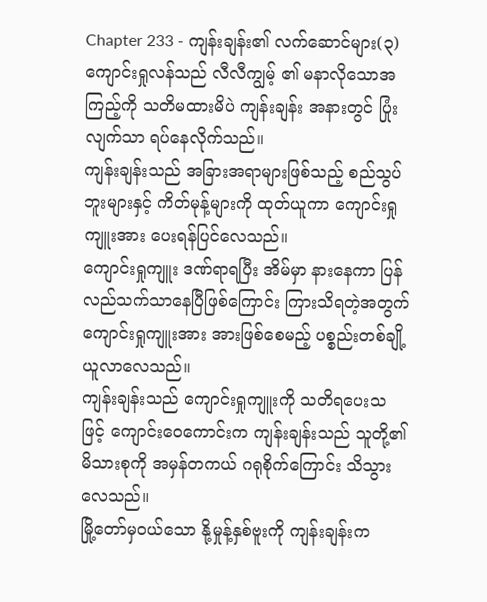Chapter 233 - ကျန်းချန်း၏ လက်ဆောင်များ(၃)
ကျောင်းရှုလန်သည် လီလီကျွမ့် ၏ မနာလိုသောအကြည့်ကို သတိမထားမိပဲ ကျန်းချန်း အနားတွင် ပြုံးလျက်သာ ရပ်နေလိုက်သည်။
ကျန်းချန်းသည် အခြားအရာများဖြစ်သည့် စည်သွပ်ဘူးများနှင့် ကိတ်မုန့်များကို ထုတ်ယူကာ ကျောင်းရှုကျူးအား ပေးရန်ပြင်လေသည်။
ကျောင်းရှုကျူး ဒဏ်ရာရပြီး အိမ်မှာ နားနေကာ ပြန်လည်သက်သာနေပြီဖြစ်ကြောင်း ကြားသိရတဲ့အတွက် ကျောင်းရှုကျူးအား အားဖြစ်စေမည့် ပစ္စည်းတစ်ချို့ယူလာလေသည်။
ကျန်းချန်းသည် ကျောင်းရှုကျူးကို သတိရပေးသဖြင့် ကျောင်းဝေကောင်းက ကျန်းချန်းသည် သူတို့၏ မိသားစုကို အမှန်တကယ် ဂရုစိုက်ကြောင်း သိသွားလေသည်။
မြို့တော်မှဝယ်သော နို့မှုန့်နှစ်ဗူးကို ကျန်းချန်းက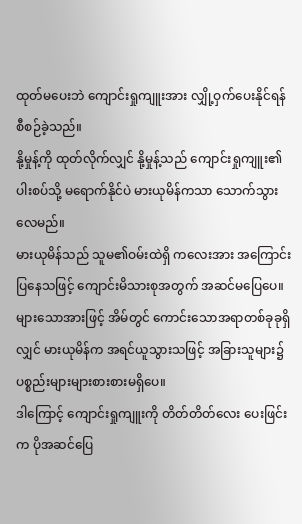ထုတ်မပေးဘဲ ကျောင်းရှုကျူးအား လျှို့ဝှက်ပေးနိုင်ရန် စီစဉ်ခဲ့သည်။
နို့မှုန့်ကို ထုတ်လိုက်လျှင် နို့မှုန့်သည် ကျောင်းရှုကျူး၏ ပါးစပ်သို့ မရောက်နိုင်ပဲ မားယုမိန်ကသာ သောက်သွားလေမည်။
မားယုမိန်သည် သူမ၏ဝမ်းထဲရှိ ကလေးအား အကြောင်းပြနေသဖြင့် ကျောင်းမိသားစုအတွက် အဆင်မပြေပေ။
များသောအားဖြင့် အိမ်တွင် ကောင်းသောအရာတစ်ခုခုရှိလျှင် မားယုမိန်က အရင်ယူသွားသဖြင့် အခြားသူများ၌ ပစ္စည်းများများစားစားမရှိပေ။
ဒါကြောင့် ကျောင်းရှုကျူးကို တိတ်တိတ်လေး ပေးဖြင်းက ပိုအဆင်ပြေ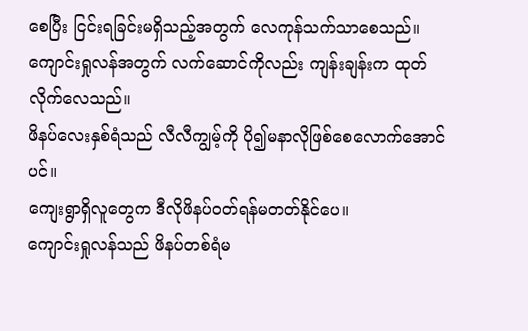စေပြီး ငြင်းရခြင်းမရှိသည့်အတွက် လေကုန်သက်သာစေသည်။
ကျောင်းရှုလန်အတွက် လက်ဆောင်ကိုလည်း ကျန်းချန်းက ထုတ်လိုက်လေသည်။
ဖိနပ်လေးနှစ်ရံသည် လီလီကျွမ့်ကို ပို၍မနာလိုဖြစ်စေလောက်အောင်ပင်။
ကျေးရွာရှိလူတွေက ဒီလိုဖိနပ်ဝတ်ရန်မတတ်နိုင်ပေ။
ကျောင်းရှုလန်သည် ဖိနပ်တစ်ရံမ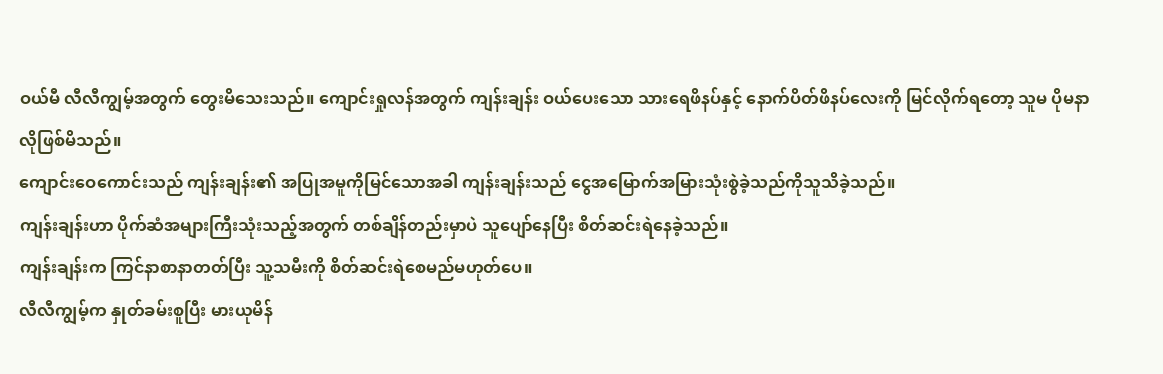ဝယ်မီ လီလီကျွမ့်အတွက် တွေးမိသေးသည်။ ကျောင်းရှုလန်အတွက် ကျန်းချန်း ဝယ်ပေးသော သားရေဖိနပ်နှင့် နောက်ပိတ်ဖိနပ်လေးကို မြင်လိုက်ရတော့ သူမ ပိုမနာလိုဖြစ်မိသည်။
ကျောင်းဝေကောင်းသည် ကျန်းချန်း၏ အပြုအမူကိုမြင်သောအခါ ကျန်းချန်းသည် ငွေအမြောက်အမြားသုံးစွဲခဲ့သည်ကိုသူသိခဲ့သည်။
ကျန်းချန်းဟာ ပိုက်ဆံအများကြီးသုံးသည့်အတွက် တစ်ချိန်တည်းမှာပဲ သူပျော်နေပြီး စိတ်ဆင်းရဲနေခဲ့သည်။
ကျန်းချန်းက ကြင်နာစာနာတတ်ပြီး သူ့သမီးကို စိတ်ဆင်းရဲစေမည်မဟုတ်ပေ။
လီလီကျွမ့်က နှုတ်ခမ်းစူပြီး မားယုမိန်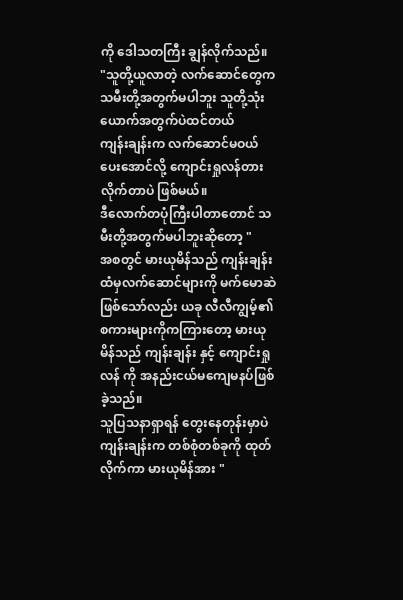ကို ဒေါသတကြီး ချွန်လိုက်သည်။
"သူတို့ယူလာတဲ့ လက်ဆောင်တွေက သမီးတို့အတွက်မပါဘူး သူတို့သုံးယောက်အတွက်ပဲထင်တယ်
ကျန်းချန်းက လက်ဆောင်မဝယ်ပေးအောင်လို့ ကျောင်းရှုလန်တားလိုက်တာပဲ ဖြစ်မယ်။
ဒီလောက်တပုံကြီးပါတာတောင် သမီးတို့အတွက်မပါဘူးဆိုတော့ "
အစတွင် မားယုမိန်သည် ကျန်းချန်း ထံမှလက်ဆောင်များကို မက်မောဆဲဖြစ်သော်လည်း ယခု လီလီကျွမ့်၏ စကားများကိုကကြားတော့ မားယုမိန်သည် ကျန်းချန်း နှင့် ကျောင်းရှုလန် ကို အနည်းငယ်မကျေမနပ်ဖြစ်ခဲ့သည်။
သူပြသနာရှာရန် တွေးနေတုန်းမှာပဲ ကျန်းချန်းက တစ်စုံတစ်ခုကို ထုတ်လိုက်ကာ မားယုမိန်အား "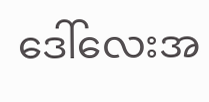ဒေါ်လေးအ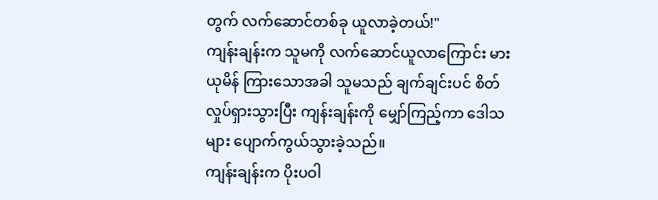တွက် လက်ဆောင်တစ်ခု ယူလာခဲ့တယ်!"
ကျန်းချန်းက သူမကို လက်ဆောင်ယူလာကြောင်း မားယုမိန် ကြားသောအခါ သူမသည် ချက်ချင်းပင် စိတ်လှုပ်ရှားသွားပြီး ကျန်းချန်းကို မျှော်ကြည့်ကာ ဒေါသများ ပျောက်ကွယ်သွားခဲ့သည်။
ကျန်းချန်းက ပိုးပဝါ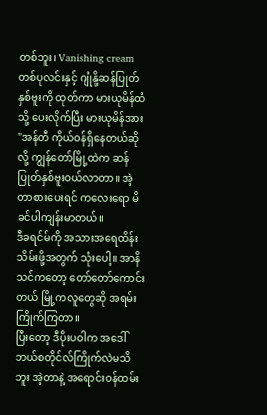တစ်ဘူး၊ Vanishing cream တစ်ပုလင်းနှင့် ဂျုံနို့ဆန်ပြုတ် နှစ်ဗူးကို ထုတ်ကာ မားယုမိန်ထံသို့ ပေးလိုက်ပြီး မားယုမိန်အား "အန်တီ ကိုယ်ဝန်ရှိနေတယ်ဆိုလို့ ကျွန်တော်မြို့ထဲက ဆန်ပြုတ်နှစ်ဗူးဝယ်လာတာ။ အဲ့တာစားပေးရင် ကလေးရော မိခင်ပါကျန်းမာတယ်။
ဒီခရင်မ်ကို အသားအရေထိန်းသိမ်းဖို့အတွက် သုံးပေါ့။ အာနိသင်ကတော့ တော်တော်ကောင်းတယ် မြို့ကလူတွေဆို အရမ်းကြိုက်ကြတာ။
ပြီးတော့ ဒီပိုးပဝါက အဒေါ် ဘယ်စတိုင်လ်ကြိုက်လဲမသိဘူး အဲ့တာနဲ့ အရောင်းဝန်ထမ်း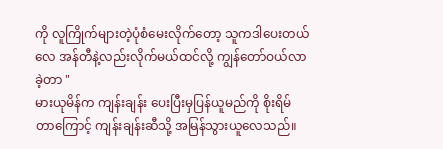ကို လူကြိုက်များတဲ့ပုံစံမေးလိုက်တော့ သူကဒါပေးတယ်လေ အန်တီနဲ့လည်းလိုက်မယ်ထင်လို့ ကျွန်တော်ဝယ်လာခဲ့တာ "
မားယုမိန်က ကျန်းချန်း ပေးပြီးမှပြန်ယူမည်ကို စိုးရိမ်တာကြောင့် ကျန်းချန်းဆီသို့ အမြန်သွားယူလေသည်။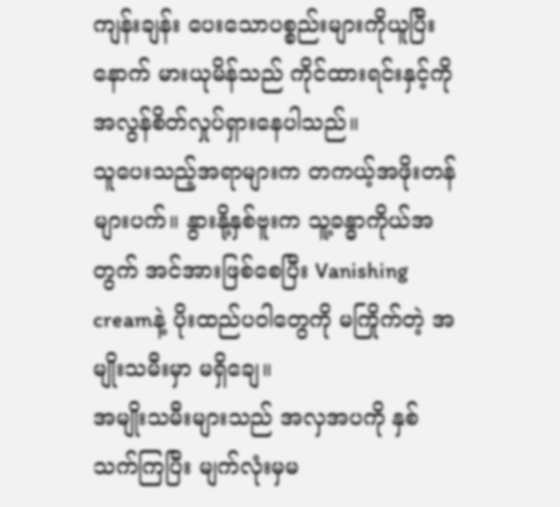ကျန်းချန်း ပေးသောပစ္စည်းများကိုယူပြီးနောက် မားယုမိန်သည် ကိုင်ထားရင်းနှင့်ကို အလွန်စိတ်လှုပ်ရှားနေပါသည်။
သူပေးသည့်အရာများက တကယ့်အဖိုးတန်များပက်။ နွားနို့နှစ်ဗူးက သူ့ခန္ဓာကိုယ်အတွက် အင်အားဖြစ်စေပြီး Vanishing creamနဲ့ ပိုးထည်ပဝါတွေကို မကြိုက်တဲ့ အမျိုးသမီးမှာ မရှိချေ။
အမျိုးသမီးများသည် အလှအပကို နှစ်သက်ကြပြီး မျက်လုံးမှမ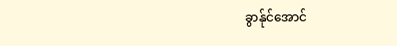ခွာန်ုင်အောင်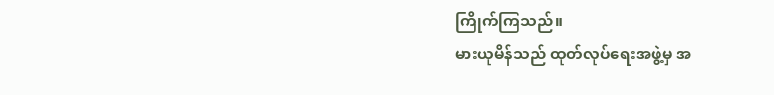ကြိုက်ကြသည်။
မားယုမိန်သည် ထုတ်လုပ်ရေးအဖွဲ့မှ အ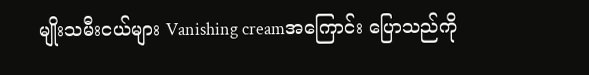မျိုးသမီးငယ်များ Vanishing creamအကြောင်း ပြောသည်ကို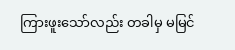ကြားဖူးသော်လည်း တခါမှ မမြင်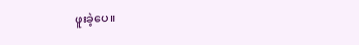ဖူးခဲ့ပေ။